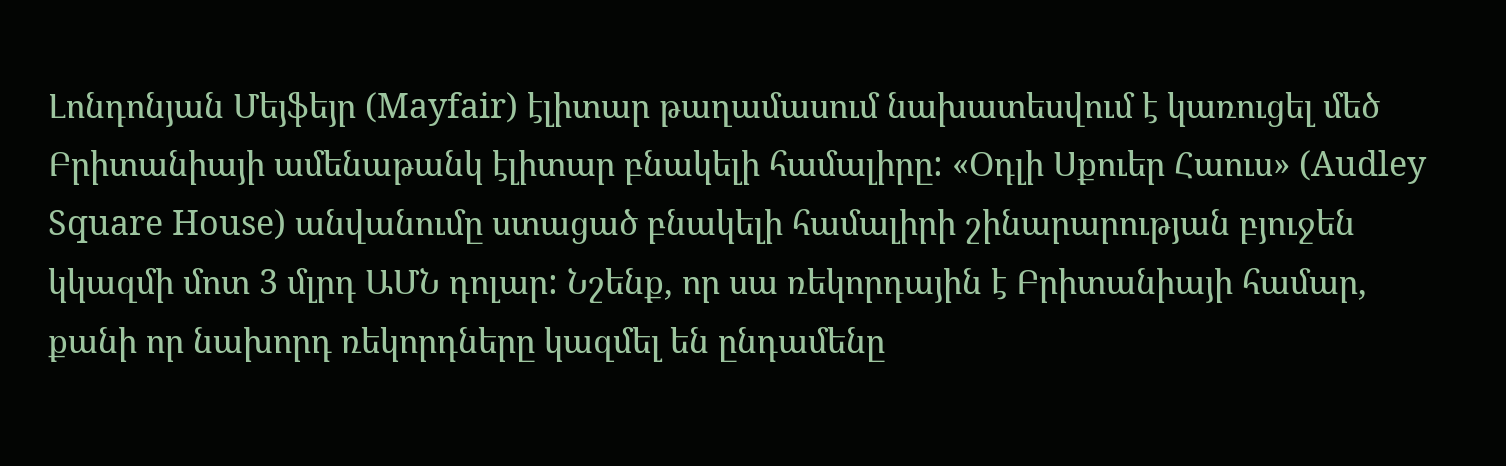Լոնդոնյան Մեյֆեյր (Mayfair) էլիտար թաղամասում նախատեսվում է կառուցել մեծ Բրիտանիայի ամենաթանկ էլիտար բնակելի համալիրը: «Օդլի Սքուեր Հաուս» (Audley Square House) անվանումը ստացած բնակելի համալիրի շինարարության բյուջեն կկազմի մոտ 3 մլրդ ԱՄՆ դոլար: Նշենք, որ սա ռեկորդային է Բրիտանիայի համար, քանի որ նախորդ ռեկորդները կազմել են ընդամենը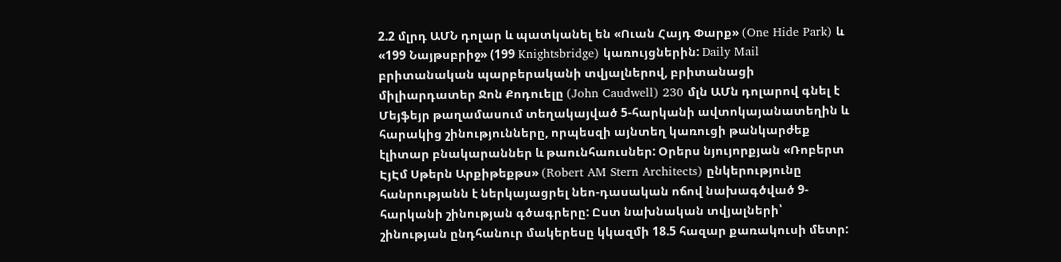2.2 մլրդ ԱՄՆ դոլար և պատկանել են «Ուան Հայդ Փարք» (One Hide Park) և «199 Նայթսբրիջ» (199 Knightsbridge) կառույցներին: Daily Mail բրիտանական պարբերականի տվյալներով, բրիտանացի միլիարդատեր Ջոն Քոդուելը (John Caudwell) 230 մլն ԱՄն դոլարով գնել է Մեյֆեյր թաղամասում տեղակայված 5-հարկանի ավտոկայանատեղին և հարակից շինությունները, որպեսզի այնտեղ կառուցի թանկարժեք էլիտար բնակարաններ և թաունհաուսներ: Օրերս նյույորքյան «Ռոբերտ ԷյԷմ Սթերն Արքիթեքթս» (Robert AM Stern Architects) ընկերությունը հանրությանն է ներկայացրել նեո-դասական ոճով նախագծված 9-հարկանի շինության գծագրերը: Ըստ նախնական տվյալների՝ շինության ընդհանուր մակերեսը կկազմի 18.5 հազար քառակուսի մետր: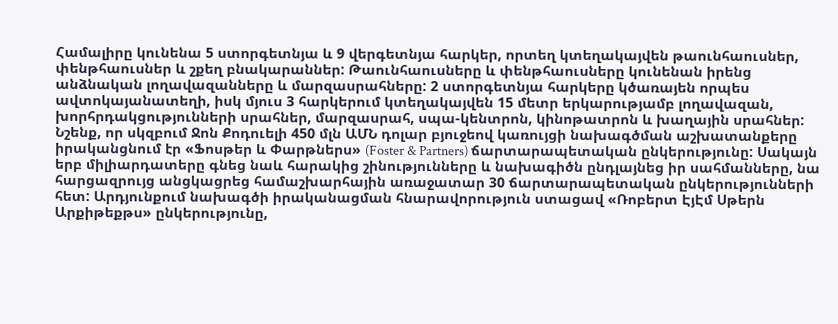Համալիրը կունենա 5 ստորգետնյա և 9 վերգետնյա հարկեր, որտեղ կտեղակայվեն թաունհաուսներ, փենթհաուսներ և շքեղ բնակարաններ: Թաունհաուսները և փենթհաուսները կունենան իրենց անձնական լողավազանները և մարզասրահները: 2 ստորգետնյա հարկերը կծառայեն որպես ավտոկայանատեղի, իսկ մյուս 3 հարկերում կտեղակայվեն 15 մետր երկարությամբ լողավազան, խորհրդակցությունների սրահներ, մարզասրահ, սպա-կենտրոն, կինոթատրոն և խաղային սրահներ: Նշենք, որ սկզբում Ջոն Քոդուելի 450 մլն ԱՄՆ դոլար բյուջեով կառույցի նախագծման աշխատանքերը իրականցնում էր «Ֆոսթեր և Փարթներս» (Foster & Partners) ճարտարապետական ընկերությունը: Սակայն երբ միլիարդատերը գնեց նաև հարակից շինությունները և նախագիծն ընդլայնեց իր սահմանները, նա հարցազրույց անցկացրեց համաշխարհային առաջատար 30 ճարտարապետական ընկերությունների հետ: Արդյունքում նախագծի իրականացման հնարավորություն ստացավ «Ռոբերտ ԷյԷմ Սթերն Արքիթեքթս» ընկերությունը,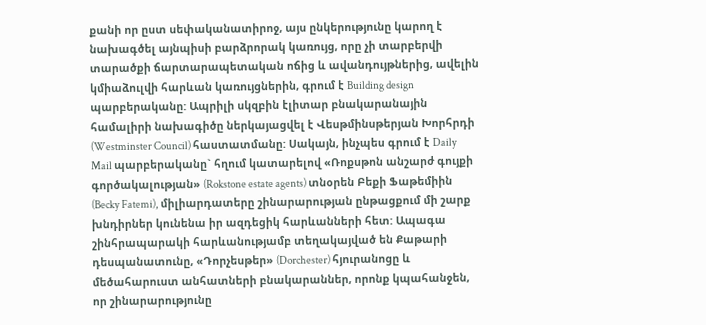քանի որ ըստ սեփականատիրոջ, այս ընկերությունը կարող է նախագծել այնպիսի բարձրորակ կառույց, որը չի տարբերվի տարածքի ճարտարապետական ոճից և ավանդույթներից, ավելին կմիաձուլվի հարևան կառույցներին, գրում է Building design պարբերականը: Ապրիլի սկզբին էլիտար բնակարանային համալիրի նախագիծը ներկայացվել է Վեսթմինսթերյան Խորհրդի (Westminster Council) հաստատմանը: Սակայն, ինչպես գրում է Daily Mail պարբերականը` հղում կատարելով «Ռոքսթոն անշարժ գույքի գործակալության» (Rokstone estate agents) տնօրեն Բեքի Ֆաթեմիին (Becky Fatemi), միլիարդատերը շինարարության ընթացքում մի շարք խնդիրներ կունենա իր ազդեցիկ հարևանների հետ: Ապագա շինհրապարակի հարևանությամբ տեղակայված են Քաթարի դեսպանատունը, «Դորչեսթեր» (Dorchester) հյուրանոցը և մեծահարուստ անհատների բնակարաններ, որոնք կպահանջեն, որ շինարարությունը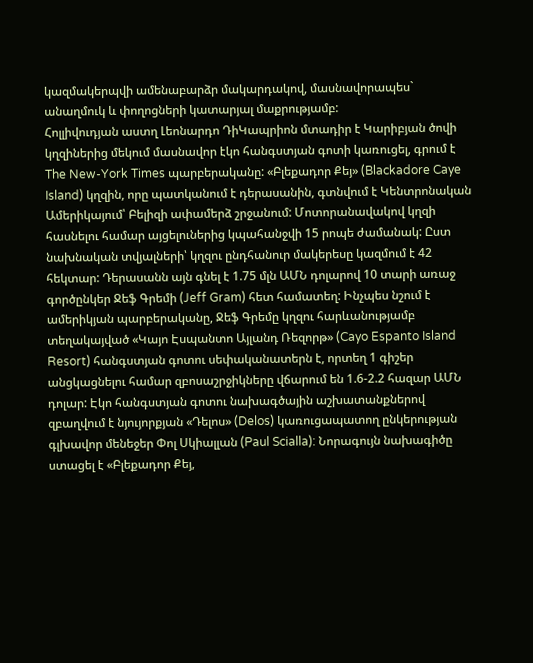կազմակերպվի ամենաբարձր մակարդակով, մասնավորապես` անաղմուկ և փողոցների կատարյալ մաքրությամբ:
Հոլլիվուդյան աստղ Լեոնարդո ԴիԿապրիոն մտադիր է Կարիբյան ծովի կղզիներից մեկում մասնավոր էկո հանգստյան գոտի կառուցել, գրում է The New-York Times պարբերականը: «Բլեքադոր Քեյ» (Blackadore Caye Island) կղզին, որը պատկանում է դերասանին, գտնվում է Կենտրոնական Ամերիկայում՝ Բելիզի ափամերձ շրջանում: Մոտորանավակով կղզի հասնելու համար այցելուներից կպահանջվի 15 րոպե ժամանակ: Ըստ նախնական տվյալների՝ կղզու ընդհանուր մակերեսը կազմում է 42 հեկտար: Դերասանն այն գնել է 1.75 մլն ԱՄՆ դոլարով 10 տարի առաջ գործընկեր Ջեֆ Գրեմի (Jeff Gram) հետ համատեղ: Ինչպես նշում է ամերիկյան պարբերականը, Ջեֆ Գրեմը կղզու հարևանությամբ տեղակայված «Կայո Էսպանտո Այլանդ Ռեզորթ» (Cayo Espanto Island Resort) հանգստյան գոտու սեփականատերն է, որտեղ 1 գիշեր անցկացնելու համար զբոսաշրջիկները վճարում են 1.6-2.2 հազար ԱՄՆ դոլար: Էկո հանգստյան գոտու նախագծային աշխատանքներով զբաղվում է նյույորքյան «Դելոս» (Delos) կառուցապատող ընկերության գլխավոր մենեջեր Փոլ Սկիալլան (Paul Scialla): Նորագույն նախագիծը ստացել է «Բլեքադոր Քեյ,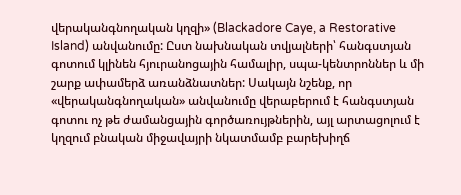վերականգնողական կղզի» (Blackadore Caye, a Restorative Island) անվանումը: Ըստ նախնական տվյալների՝ հանգստյան գոտում կլինեն հյուրանոցային համալիր, սպա-կենտրոններ և մի շարք ափամերձ առանձնատներ: Սակայն նշենք, որ «վերականգնողական» անվանումը վերաբերում է հանգստյան գոտու ոչ թե ժամանցային գործառույթներին, այլ արտացոլում է կղզում բնական միջավայրի նկատմամբ բարեխիղճ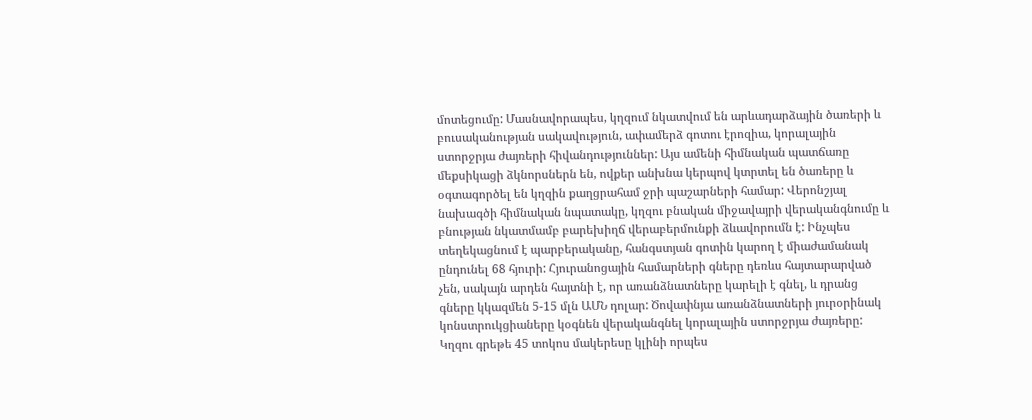մոտեցումը: Մասնավորապես, կղզում նկատվում են արևադարձային ծառերի և բուսականության սակավություն, ափամերձ գոտու էրոզիա, կորալային ստորջրյա ժայռերի հիվանդություններ: Այս ամենի հիմնական պատճառը մեքսիկացի ձկնորսներն են, ովքեր անխնա կերպով կտրտել են ծառերը և օգտագործել են կղզին քաղցրահամ ջրի պաշարների համար: Վերոնշյալ նախագծի հիմնական նպատակը, կղզու բնական միջավայրի վերականգնումը և բնության նկատմամբ բարեխիղճ վերաբերմունքի ձևավորումն է: Ինչպես տեղեկացնում է պարբերականը, հանգստյան գոտին կարող է միաժամանակ ընդունել 68 հյուրի: Հյուրանոցային համարների գները դեռևս հայտարարված չեն, սակայն արդեն հայտնի է, որ առանձնատները կարելի է գնել, և դրանց գները կկազմեն 5-15 մլն ԱՄՆ դոլար: Ծովափնյա առանձնատների յուրօրինակ կոնստրուկցիաները կօգնեն վերականգնել կորալային ստորջրյա ժայռերը: Կղզու գրեթե 45 տոկոս մակերեսը կլինի որպես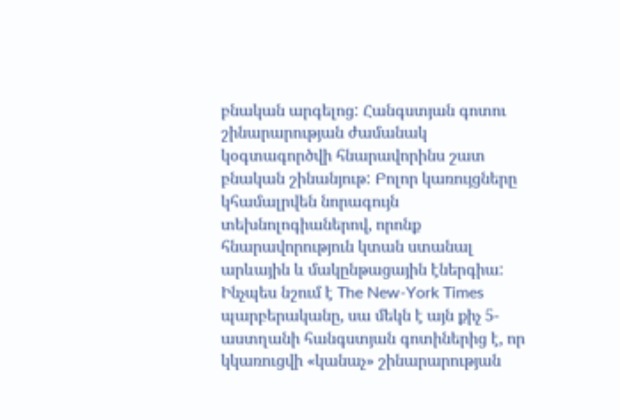բնական արգելոց: Հանգստյան գոտու շինարարության ժամանակ կօգտագործվի հնարավորինս շատ բնական շինանյութ: Բոլոր կառույցները կհամալրվեն նորագույն տեխնոլոգիաներով, որոնք հնարավորություն կտան ստանալ արևային և մակընթացային էներգիա: Ինչպես նշում է The New-York Times պարբերականը, սա մեկն է այն քիչ 5-աստղանի հանգստյան գոտիներից է, որ կկառուցվի «կանաչ» շինարարության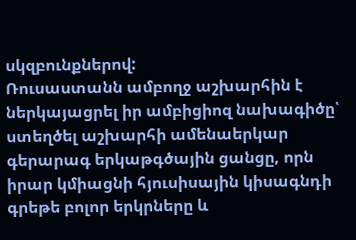սկզբունքներով:
Ռուսաստանն ամբողջ աշխարհին է ներկայացրել իր ամբիցիոզ նախագիծը՝ ստեղծել աշխարհի ամենաերկար գերարագ երկաթգծային ցանցը, որն իրար կմիացնի հյուսիսային կիսագնդի գրեթե բոլոր երկրները և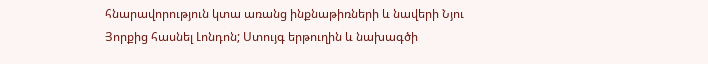հնարավորություն կտա առանց ինքնաթիռների և նավերի Նյու Յորքից հասնել Լոնդոն; Ստույգ երթուղին և նախագծի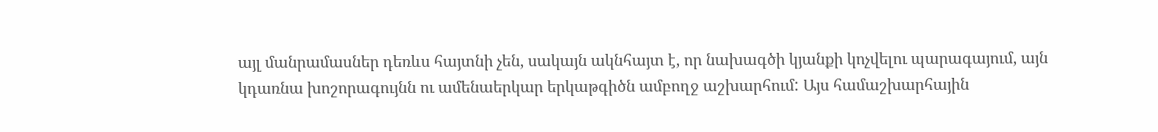այլ մանրամասներ դեռևս հայտնի չեն, սակայն ակնհայտ է, որ նախագծի կյանքի կոչվելու պարագայում, այն կդառնա խոշորագույնն ու ամենաերկար երկաթգիծն ամբողջ աշխարհում: Այս համաշխարհային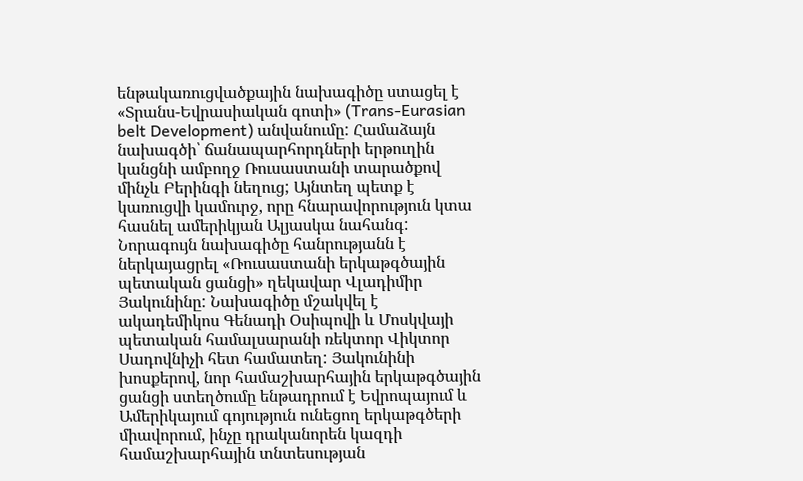ենթակառուցվածքային նախագիծը ստացել է «Տրանս-Եվրասիական գոտի» (Trans-Eurasian belt Development) անվանումը: Համաձայն նախագծի՝ ճանապարհորդների երթուղին կանցնի ամբողջ Ռուսաստանի տարածքով մինչև Բերինգի նեղուց; Այնտեղ պետք է կառուցվի կամուրջ, որը հնարավորություն կտա հասնել ամերիկյան Ալյասկա նահանգ: Նորագույն նախագիծը հանրությանն է ներկայացրել «Ռուսաստանի երկաթգծային պետական ցանցի» ղեկավար Վլադիմիր Յակունինը: Նախագիծը մշակվել է ակադեմիկոս Գենադի Օսիպովի և Մոսկվայի պետական համալսարանի ռեկտոր Վիկտոր Սադովնիչի հետ համատեղ: Յակունինի խոսքերով, նոր համաշխարհային երկաթգծային ցանցի ստեղծումը ենթադրում է Եվրոպայում և Ամերիկայում գոյություն ունեցող երկաթգծերի միավորում, ինչը դրականորեն կազդի համաշխարհային տնտեսության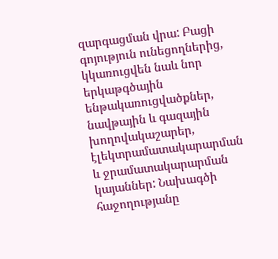զարգացման վրա: Բացի գոյություն ունեցողներից, կկառուցվեն նաև նոր երկաթգծային ենթակառուցվածքներ, նավթային և գազային խողովակաշարեր, էլեկտրամատակարարման և ջրամատակարարման կայաններ: Նախագծի հաջողությանը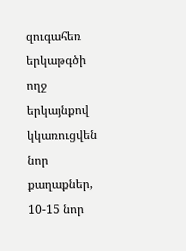զուգահեռ երկաթգծի ողջ երկայնքով կկառուցվեն նոր քաղաքներ, 10-15 նոր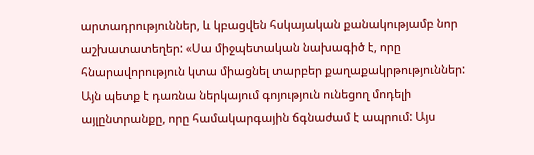արտադրություններ, և կբացվեն հսկայական քանակությամբ նոր աշխատատեղեր: «Սա միջպետական նախագիծ է, որը հնարավորություն կտա միացնել տարբեր քաղաքակրթություններ: Այն պետք է դառնա ներկայում գոյություն ունեցող մոդելի այլընտրանքը, որը համակարգային ճգնաժամ է ապրում: Այս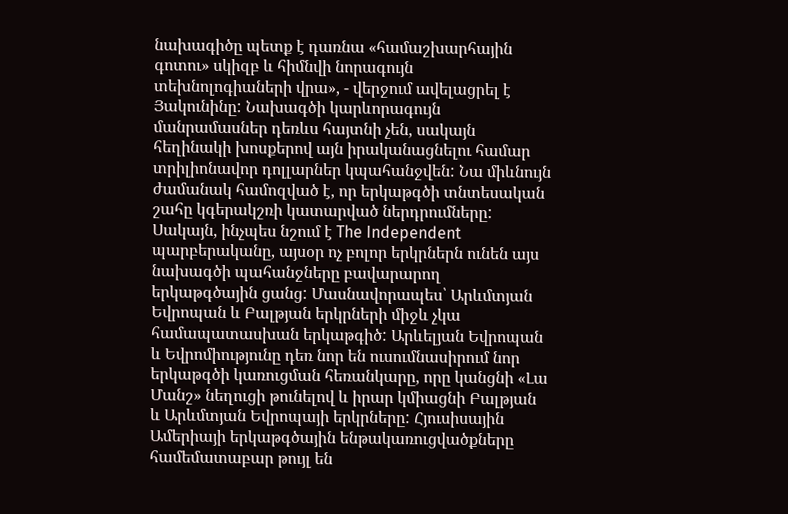նախագիծը պետք է դառնա «համաշխարհային գոտու» սկիզբ և հիմնվի նորագույն տեխնոլոգիաների վրա», - վերջում ավելացրել է Յակունինը: Նախագծի կարևորագույն մանրամասներ դեռևս հայտնի չեն, սակայն հեղինակի խոսքերով այն իրականացնելու համար տրիլիոնավոր դոլլարներ կպահանջվեն: Նա միևնույն ժամանակ համոզված է, որ երկաթգծի տնտեսական շահը կգերակշռի կատարված ներդրումները: Սակայն, ինչպես նշում է The Independent պարբերականը, այսօր ոչ բոլոր երկրներն ունեն այս նախագծի պահանջները բավարարող երկաթգծային ցանց: Մասնավորապես՝ Արևմտյան Եվրոպան և Բալթյան երկրների միջև չկա համապատասխան երկաթգիծ: Արևելյան Եվրոպան և Եվրոմիությունը դեռ նոր են ուսումնասիրում նոր երկաթգծի կառուցման հեռանկարը, որը կանցնի «Լա Մանշ» նեղուցի թունելով և իրար կմիացնի Բալթյան և Արևմտյան Եվրոպայի երկրները: Հյուսիսային Ամերիայի երկաթգծային ենթակառուցվածքները համեմատաբար թույլ են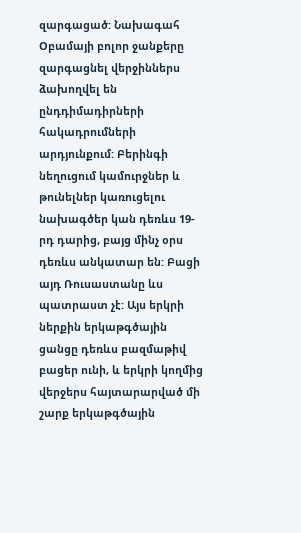զարգացած: Նախագահ Օբամայի բոլոր ջանքերը զարգացնել վերջիններս ձախողվել են ընդդիմադիրների հակադրումների արդյունքում: Բերինգի նեղուցում կամուրջներ և թունելներ կառուցելու նախագծեր կան դեռևս 19-րդ դարից, բայց մինչ օրս դեռևս անկատար են: Բացի այդ Ռուսաստանը ևս պատրաստ չէ: Այս երկրի ներքին երկաթգծային ցանցը դեռևս բազմաթիվ բացեր ունի, և երկրի կողմից վերջերս հայտարարված մի շարք երկաթգծային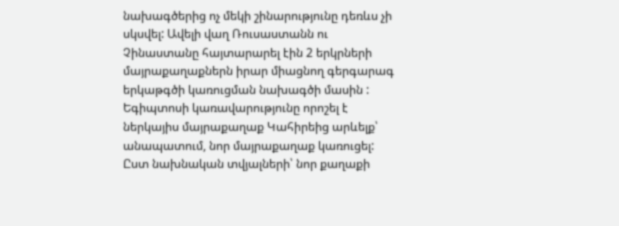նախագծերից ոչ մեկի շինարությունը դեռևս չի սկսվել: Ավելի վաղ Ռուսաստանն ու Չինաստանը հայտարարել էին 2 երկրների մայրաքաղաքներն իրար միացնող գերգարագ երկաթգծի կառուցման նախագծի մասին :
Եգիպտոսի կառավարությունը որոշել է ներկայիս մայրաքաղաք Կահիրեից արևելք՝ անապատում, նոր մայրաքաղաք կառուցել: Ըստ նախնական տվյալների՝ նոր քաղաքի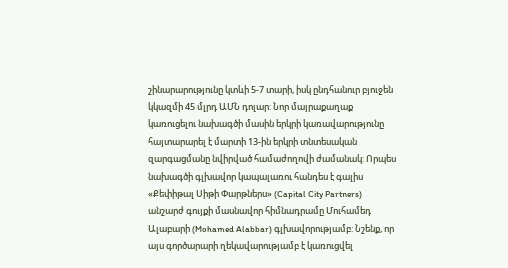շինարարությունը կտևի 5-7 տարի, իսկ ընդհանուր բյուջեն կկազմի 45 մլրդ ԱՄՆ դոլար: Նոր մայրաքաղաք կառուցելու նախագծի մասին երկրի կառավարությունը հայտարարել է մարտի 13-ին երկրի տնտեսական զարգացմանը նվիրված համաժողովի ժամանակ: Որպես նախագծի գլխավոր կապալառու հանդես է գալիս «Քեփիթալ Սիթի Փարթներս» (Capital City Partners) անշարժ գույքի մասնավոր հիմնադրամը Մուհամեդ Ալաբարի (Mohamed Alabbar) գլխավորությամբ: Նշենք, որ այս գործարարի ղեկավարությամբ է կառուցվել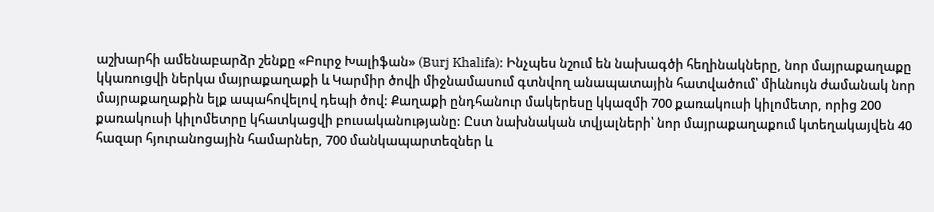աշխարհի ամենաբարձր շենքը «Բուրջ Խալիֆան» (Burj Khalifa): Ինչպես նշում են նախագծի հեղինակները, նոր մայրաքաղաքը կկառուցվի ներկա մայրաքաղաքի և Կարմիր ծովի միջնամասում գտնվող անապատային հատվածում՝ միևնույն ժամանակ նոր մայրաքաղաքին ելք ապահովելով դեպի ծով: Քաղաքի ընդհանուր մակերեսը կկազմի 700 քառակուսի կիլոմետր, որից 200 քառակուսի կիլոմետրը կհատկացվի բուսականությանը: Ըստ նախնական տվյալների՝ նոր մայրաքաղաքում կտեղակայվեն 40 հազար հյուրանոցային համարներ, 700 մանկապարտեզներ և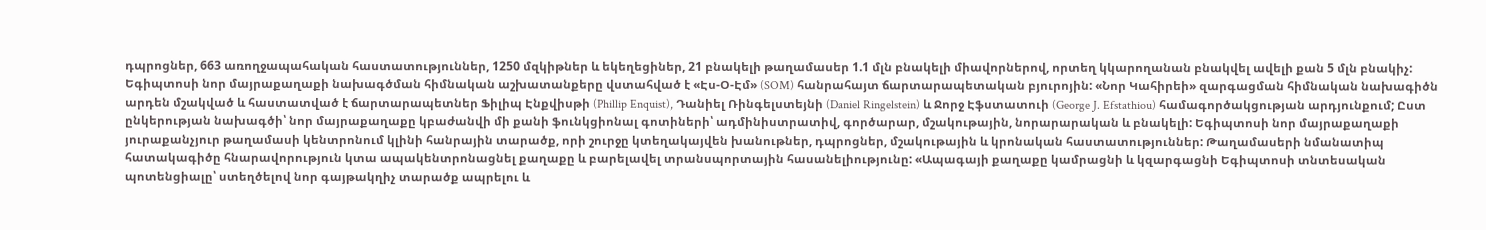դպրոցներ, 663 առողջապահական հաստատություններ, 1250 մզկիթներ և եկեղեցիներ, 21 բնակելի թաղամասեր 1.1 մլն բնակելի միավորներով, որտեղ կկարողանան բնակվել ավելի քան 5 մլն բնակիչ: Եգիպտոսի նոր մայրաքաղաքի նախագծման հիմնական աշխատանքերը վստահված է «Էս-Օ-Էմ» (SOM) հանրահայտ ճարտարապետական բյուրոյին: «Նոր Կահիրեի» զարգացման հիմնական նախագիծն արդեն մշակված և հաստատված է ճարտարապետներ Ֆիլիպ Էնքվիսթի (Phillip Enquist), Դանիել Ռինգելստեյնի (Daniel Ringelstein) և Ջորջ Էֆստատուի (George J. Efstathiou) համագործակցության արդյունքում; Ըստ ընկերության նախագծի՝ նոր մայրաքաղաքը կբաժանվի մի քանի ֆունկցիոնալ գոտիների՝ ադմինիստրատիվ, գործարար, մշակութային, նորարարական և բնակելի: Եգիպտոսի նոր մայրաքաղաքի յուրաքանչյուր թաղամասի կենտրոնում կլինի հանրային տարածք, որի շուրջը կտեղակայվեն խանութներ, դպրոցներ, մշակութային և կրոնական հաստատություններ: Թաղամասերի նմանատիպ հատակագիծը հնարավորություն կտա ապակենտրոնացնել քաղաքը և բարելավել տրանսպորտային հասանելիությունը: «Ապագայի քաղաքը կամրացնի և կզարգացնի Եգիպտոսի տնտեսական պոտենցիալը՝ ստեղծելով նոր գայթակղիչ տարածք ապրելու և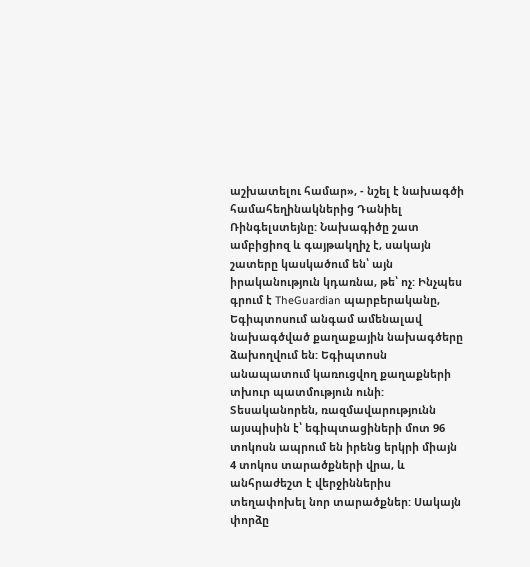աշխատելու համար», - նշել է նախագծի համահեղինակներից Դանիել Ռինգելստեյնը: Նախագիծը շատ ամբիցիոզ և գայթակղիչ է, սակայն շատերը կասկածում են՝ այն իրականություն կդառնա, թե՝ ոչ: Ինչպես գրում է TheGuardian պարբերականը, Եգիպտոսում անգամ ամենալավ նախագծված քաղաքային նախագծերը ձախողվում են: Եգիպտոսն անապատում կառուցվող քաղաքների տխուր պատմություն ունի: Տեսականորեն, ռազմավարությունն այսպիսին է՝ եգիպտացիների մոտ 96 տոկոսն ապրում են իրենց երկրի միայն 4 տոկոս տարածքների վրա, և անհրաժեշտ է վերջիններիս տեղափոխել նոր տարածքներ: Սակայն փորձը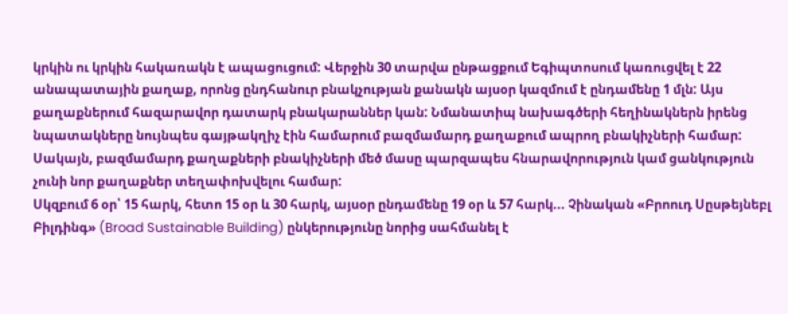կրկին ու կրկին հակառակն է ապացուցում: Վերջին 30 տարվա ընթացքում Եգիպտոսում կառուցվել է 22 անապատային քաղաք, որոնց ընդհանուր բնակչության քանակն այսօր կազմում է ընդամենը 1 մլն: Այս քաղաքներում հազարավոր դատարկ բնակարաններ կան: Նմանատիպ նախագծերի հեղինակներն իրենց նպատակները նույնպես գայթակղիչ էին համարում բազմամարդ քաղաքում ապրող բնակիչների համար: Սակայն, բազմամարդ քաղաքների բնակիչների մեծ մասը պարզապես հնարավորություն կամ ցանկություն չունի նոր քաղաքներ տեղափոխվելու համար:
Սկզբում 6 օր՝ 15 հարկ, հետո 15 օր և 30 հարկ, այսօր ընդամենը 19 օր և 57 հարկ... Չինական «Բրոուդ Սըսթեյնեբլ Բիլդինգ» (Broad Sustainable Building) ընկերությունը նորից սահմանել է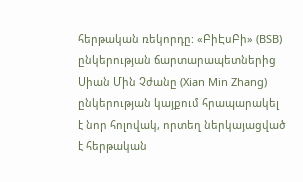հերթական ռեկորդը: «ԲիԷսԲի» (BSB) ընկերության ճարտարապետներից Սիան Մին Չժանը (Xian Min Zhang) ընկերության կայքում հրապարակել է նոր հոլովակ, որտեղ ներկայացված է հերթական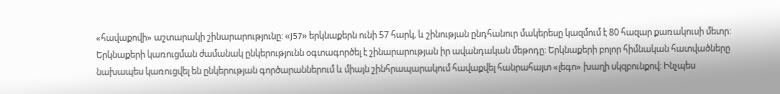«հավաքովի» աշտարակի շինարարությունը: «J57» երկնաքերն ունի 57 հարկ, և շինության ընդհանուր մակերեսը կազմում է 80 հազար քառակուսի մետր: Երկնաքերի կառուցման ժամանակ ընկերությունն օգտագործել է շինարարության իր ավանդական մեթոդը: Երկնաքերի բոլոր հիմնական հատվածները նախապես կառուցվել են ընկերության գործարաններում և միայն շինհրապարակում հավաքվել հանրահայտ «լեգո» խաղի սկզբունքով: Ինչպես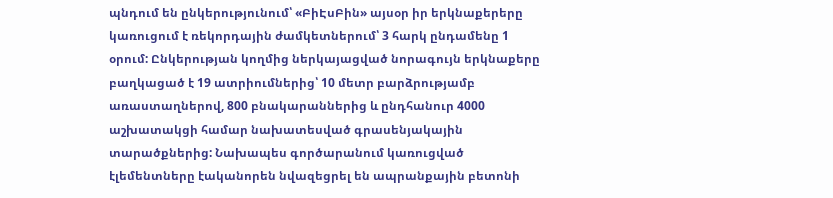պնդում են ընկերությունում՝ «ԲիԷսԲին» այսօր իր երկնաքերերը կառուցում է ռեկորդային ժամկետներում՝ 3 հարկ ընդամենը 1 օրում: Ընկերության կողմից ներկայացված նորագույն երկնաքերը բաղկացած է 19 ատրիումներից՝ 10 մետր բարձրությամբ առաստաղներով, 800 բնակարաններից և ընդհանուր 4000 աշխատակցի համար նախատեսված գրասենյակային տարածքներից: Նախապես գործարանում կառուցված էլեմենտները էականորեն նվազեցրել են ապրանքային բետոնի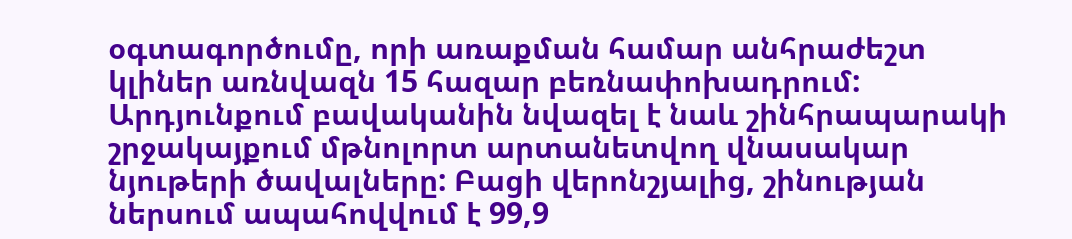օգտագործումը, որի առաքման համար անհրաժեշտ կլիներ առնվազն 15 հազար բեռնափոխադրում: Արդյունքում բավականին նվազել է նաև շինհրապարակի շրջակայքում մթնոլորտ արտանետվող վնասակար նյութերի ծավալները: Բացի վերոնշյալից, շինության ներսում ապահովվում է 99,9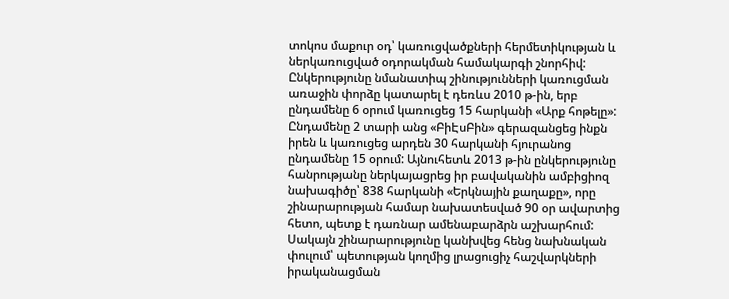տոկոս մաքուր օդ՝ կառուցվածքների հերմետիկության և ներկառուցված օդորակման համակարգի շնորհիվ: Ընկերությունը նմանատիպ շինությունների կառուցման առաջին փորձը կատարել է դեռևս 2010 թ-ին, երբ ընդամենը 6 օրում կառուցեց 15 հարկանի «Արք հոթելը»: Ընդամենը 2 տարի անց «ԲիԷսԲին» գերազանցեց ինքն իրեն և կառուցեց արդեն 30 հարկանի հյուրանոց ընդամենը 15 օրում: Այնուհետև 2013 թ-ին ընկերությունը հանրությանը ներկայացրեց իր բավականին ամբիցիոզ նախագիծը՝ 838 հարկանի «Երկնային քաղաքը», որը շինարարության համար նախատեսված 90 օր ավարտից հետո, պետք է դառնար ամենաբարձրն աշխարհում: Սակայն շինարարությունը կանխվեց հենց նախնական փուլում՝ պետության կողմից լրացուցիչ հաշվարկների իրականացման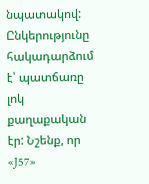նպատակով: Ընկերությունը հակադարձում է՝ պատճառը լոկ քաղաքական էր: Նշենք, որ «J57»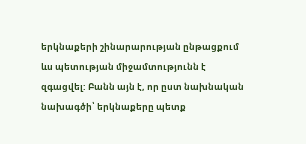երկնաքերի շինարարության ընթացքում ևս պետության միջամտությունն է զգացվել: Բանն այն է, որ ըստ նախնական նախագծի՝ երկնաքերը պետք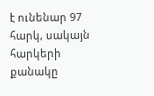է ունենար 97 հարկ, սակայն հարկերի քանակը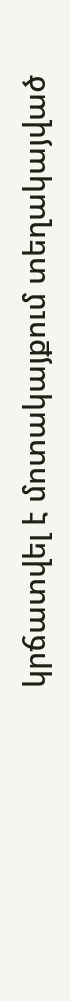կրճատվել է մոտակայքում տեղակայված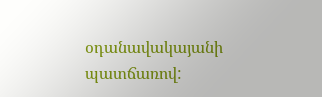օդանավակայանի պատճառով: